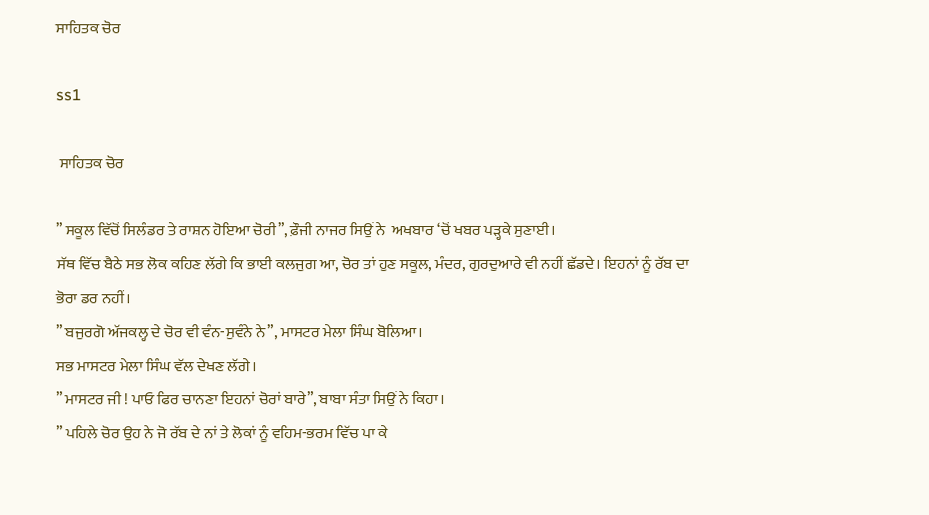ਸਾਹਿਤਕ ਚੋਰ

ss1

 ਸਾਹਿਤਕ ਚੋਰ

” ਸਕੂਲ ਵਿੱਚੋਂ ਸਿਲੰਡਰ ਤੇ ਰਾਸ਼ਨ ਹੋਇਆ ਚੋਰੀ”, ਫ਼ੌਜੀ ਨਾਜਰ ਸਿਉਂ ਨੇ  ਅਖਬਾਰ ‘ਚੋਂ ਖਬਰ ਪੜ੍ਹਕੇ ਸੁਣਾਈ।
ਸੱਥ ਵਿੱਚ ਬੈਠੇ ਸਭ ਲੋਕ ਕਹਿਣ ਲੱਗੇ ਕਿ ਭਾਈ ਕਲਜੁਗ ਆ, ਚੋਰ ਤਾਂ ਹੁਣ ਸਕੂਲ, ਮੰਦਰ, ਗੁਰਦੁਆਰੇ ਵੀ ਨਹੀਂ ਛੱਡਦੇ। ਇਹਨਾਂ ਨੂੰ ਰੱਬ ਦਾ ਭੋਰਾ ਡਰ ਨਹੀਂ।
” ਬਜੁਰਗੋ ਅੱਜਕਲ੍ਹ ਦੇ ਚੋਰ ਵੀ ਵੰਨ-ਸੁਵੰਨੇ ਨੇ”, ਮਾਸਟਰ ਮੇਲਾ ਸਿੰਘ ਬੋਲਿਆ।
ਸਭ ਮਾਸਟਰ ਮੇਲਾ ਸਿੰਘ ਵੱਲ ਦੇਖਣ ਲੱਗੇ।
” ਮਾਸਟਰ ਜੀ ! ਪਾਓ ਫਿਰ ਚਾਨਣਾ ਇਹਨਾਂ ਚੋਰਾਂ ਬਾਰੇ”, ਬਾਬਾ ਸੰਤਾ ਸਿਉਂ ਨੇ ਕਿਹਾ।
” ਪਹਿਲੇ ਚੋਰ ਉਹ ਨੇ ਜੋ ਰੱਬ ਦੇ ਨਾਂ ਤੇ ਲੋਕਾਂ ਨੂੰ ਵਹਿਮ-ਭਰਮ ਵਿੱਚ ਪਾ ਕੇ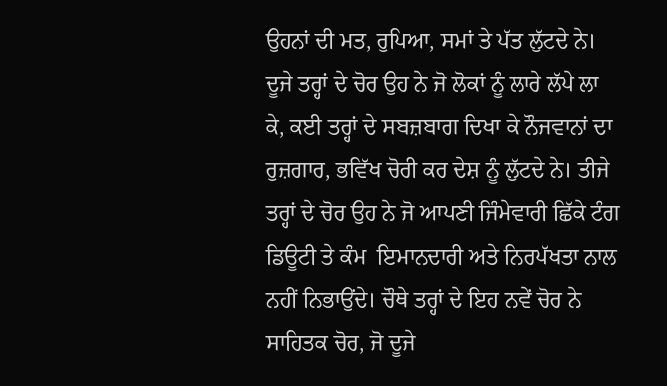ਉਹਨਾਂ ਦੀ ਮਤ, ਰੁਪਿਆ, ਸਮਾਂ ਤੇ ਪੱਤ ਲੁੱਟਦੇ ਨੇ। ਦੂਜੇ ਤਰ੍ਹਾਂ ਦੇ ਚੋਰ ਉਹ ਨੇ ਜੋ ਲੋਕਾਂ ਨੂੰ ਲਾਰੇ ਲੱਪੇ ਲਾ ਕੇ, ਕਈ ਤਰ੍ਹਾਂ ਦੇ ਸਬਜ਼ਬਾਗ ਦਿਖਾ ਕੇ ਨੌਜਵਾਨਾਂ ਦਾ ਰੁਜ਼ਗਾਰ, ਭਵਿੱਖ ਚੋਰੀ ਕਰ ਦੇਸ਼ ਨੂੰ ਲੁੱਟਦੇ ਨੇ। ਤੀਜੇ ਤਰ੍ਹਾਂ ਦੇ ਚੋਰ ਉਹ ਨੇ ਜੋ ਆਪਣੀ ਜਿੰਮੇਵਾਰੀ ਛਿੱਕੇ ਟੰਗ ਡਿਊਟੀ ਤੇ ਕੰਮ  ਇਮਾਨਦਾਰੀ ਅਤੇ ਨਿਰਪੱਖਤਾ ਨਾਲ ਨਹੀਂ ਨਿਭਾਉਂਦੇ। ਚੌਥੇ ਤਰ੍ਹਾਂ ਦੇ ਇਹ ਨਵੇਂ ਚੋਰ ਨੇ ਸਾਹਿਤਕ ਚੋਰ, ਜੋ ਦੂਜੇ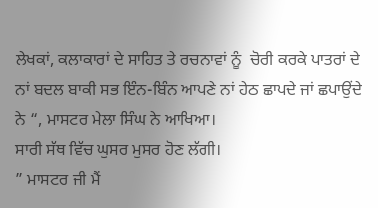ਲੇਖਕਾਂ, ਕਲਾਕਾਰਾਂ ਦੇ ਸਾਹਿਤ ਤੇ ਰਚਨਾਵਾਂ ਨੂੰ  ਚੋਰੀ ਕਰਕੇ ਪਾਤਰਾਂ ਦੇ ਨਾਂ ਬਦਲ ਬਾਕੀ ਸਭ ਇੰਨ-ਬਿੰਨ ਆਪਣੇ ਨਾਂ ਹੇਠ ਛਾਪਦੇ ਜਾਂ ਛਪਾਉਂਦੇ ਨੇ “, ਮਾਸਟਰ ਮੇਲਾ ਸਿੰਘ ਨੇ ਆਖਿਆ।
ਸਾਰੀ ਸੱਥ ਵਿੱਚ ਘੁਸਰ ਮੁਸਰ ਹੋਣ ਲੱਗੀ।
” ਮਾਸਟਰ ਜੀ ਮੈਂ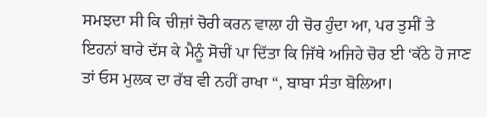ਸਮਝਦਾ ਸੀ ਕਿ ਚੀਜ਼ਾਂ ਚੋਰੀ ਕਰਨ ਵਾਲਾ ਹੀ ਚੋਰ ਹੁੰਦਾ ਆ, ਪਰ ਤੁਸੀਂ ਤੇ ਇਹਨਾਂ ਬਾਰੇ ਦੱਸ ਕੇ ਮੈਨੂੰ ਸੋਚੀਂ ਪਾ ਦਿੱਤਾ ਕਿ ਜਿੱਥੇ ਅਜਿਹੇ ਚੋਰ ਈ ‘ਕੱਠੇ ਹੋ ਜਾਣ ਤਾਂ ਓਸ ਮੁਲਕ ਦਾ ਰੱਬ ਵੀ ਨਹੀਂ ਰਾਖਾ “, ਬਾਬਾ ਸੰਤਾ ਬੋਲਿਆ।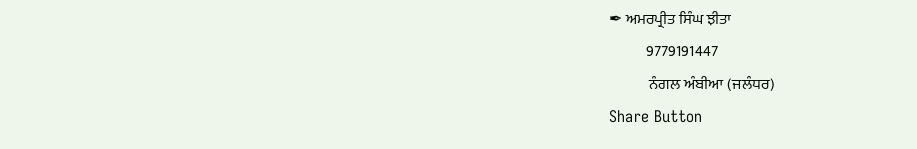✒ ਅਮਰਪ੍ਰੀਤ ਸਿੰਘ ਝੀਤਾ
            9779191447
             ਨੰਗਲ ਅੰਬੀਆ (ਜਲੰਧਰ)
Share Button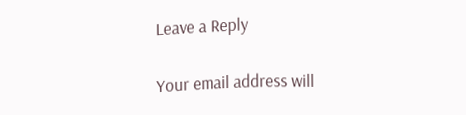Leave a Reply

Your email address will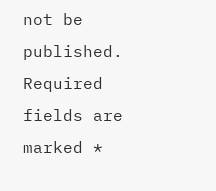not be published. Required fields are marked *